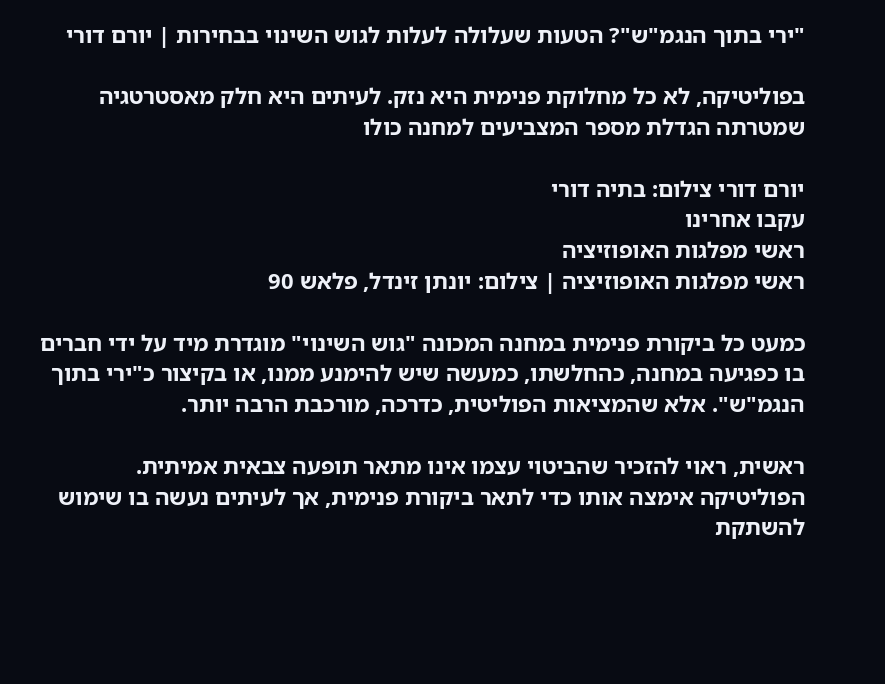"ירי בתוך הנגמ"ש"? הטעות שעלולה לעלות לגוש השינוי בבחירות | יורם דורי

בפוליטיקה, לא כל מחלוקת פנימית היא נזק. לעיתים היא חלק מאסטרטגיה שמטרתה הגדלת מספר המצביעים למחנה כולו

יורם דורי צילום: בתיה דורי
עקבו אחרינו
ראשי מפלגות האופוזיציה
ראשי מפלגות האופוזיציה | צילום: יונתן זינדל, פלאש 90

כמעט כל ביקורת פנימית במחנה המכונה "גוש השינוי" מוגדרת מיד על ידי חברים בו כפגיעה במחנה, כהחלשתו, כמעשה שיש להימנע ממנו, או בקיצור כ"ירי בתוך הנגמ"ש". אלא שהמציאות הפוליטית, כדרכה, מורכבת הרבה יותר.

ראשית, ראוי להזכיר שהביטוי עצמו אינו מתאר תופעה צבאית אמיתית. הפוליטיקה אימצה אותו כדי לתאר ביקורת פנימית, אך לעיתים נעשה בו שימוש להשתקת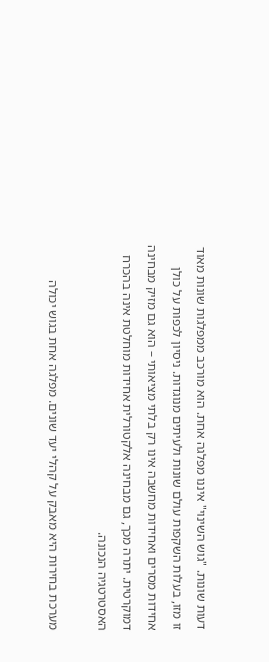דעות שונות. "גוש השינוי" איננו מפלגה אחת. הוא מורכב ממפלגות שונות מאוד זו מזו, בעלות השקפות עולם שונות ולעיתים מנוגדות. ניסיון לכפות על כולן אחידות מסרים ואחידות מחשבה אינו רק בלתי מציאותי – הוא גם מזיק מבחינה דמוקרטית. יתרה מכך, גם מבחינה אלקטורלית אחידות מוחלטת אינה בהכרח האסטרטגיה הנכונה.

מערכת בחירות היא מאבק על קהלי יעד שונים. מפלגה אחת בגוש יכולה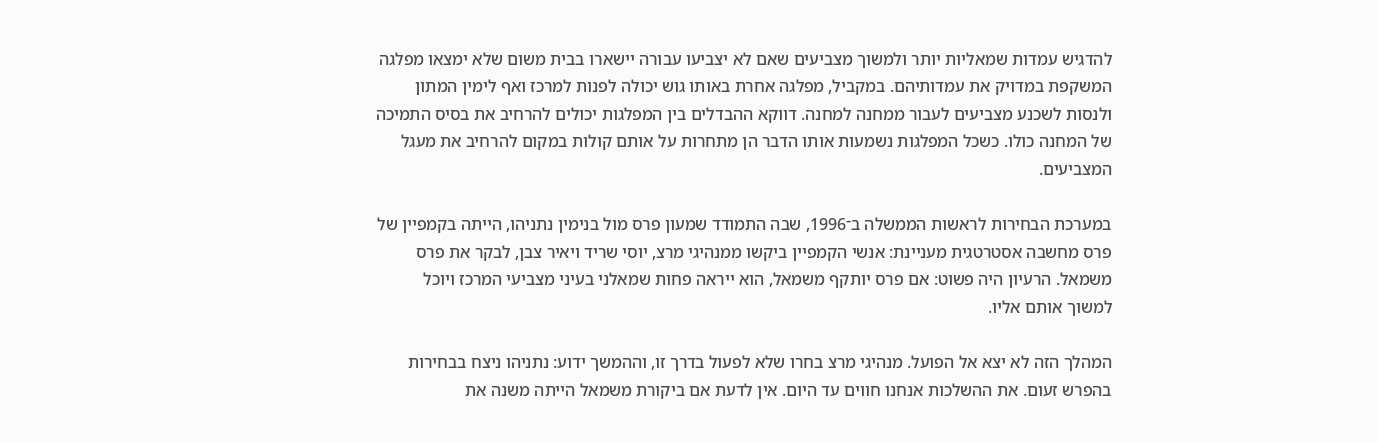להדגיש עמדות שמאליות יותר ולמשוך מצביעים שאם לא יצביעו עבורה יישארו בבית משום שלא ימצאו מפלגה המשקפת במדויק את עמדותיהם. במקביל, מפלגה אחרת באותו גוש יכולה לפנות למרכז ואף לימין המתון ולנסות לשכנע מצביעים לעבור ממחנה למחנה. דווקא ההבדלים בין המפלגות יכולים להרחיב את בסיס התמיכה של המחנה כולו. כשכל המפלגות נשמעות אותו הדבר הן מתחרות על אותם קולות במקום להרחיב את מעגל המצביעים.

במערכת הבחירות לראשות הממשלה ב־1996, שבה התמודד שמעון פרס מול בנימין נתניהו, הייתה בקמפיין של פרס מחשבה אסטרטגית מעניינת: אנשי הקמפיין ביקשו ממנהיגי מרצ, יוסי שריד ויאיר צבן, לבקר את פרס משמאל. הרעיון היה פשוט: אם פרס יותקף משמאל, הוא ייראה פחות שמאלני בעיני מצביעי המרכז ויוכל למשוך אותם אליו.

המהלך הזה לא יצא אל הפועל. מנהיגי מרצ בחרו שלא לפעול בדרך זו, וההמשך ידוע: נתניהו ניצח בבחירות בהפרש זעום. את ההשלכות אנחנו חווים עד היום. אין לדעת אם ביקורת משמאל הייתה משנה את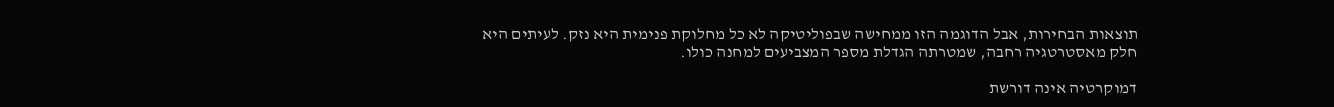תוצאות הבחירות, אבל הדוגמה הזו ממחישה שבפוליטיקה לא כל מחלוקת פנימית היא נזק. לעיתים היא חלק מאסטרטגיה רחבה, שמטרתה הגדלת מספר המצביעים למחנה כולו.

דמוקרטיה אינה דורשת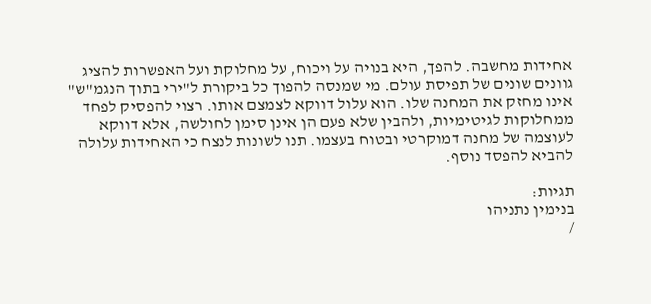אחידות מחשבה. להפך, היא בנויה על ויכוח, על מחלוקת ועל האפשרות להציג גוונים שונים של תפיסת עולם. מי שמנסה להפוך כל ביקורת ל"ירי בתוך הנגמ"ש" אינו מחזק את המחנה שלו. הוא עלול דווקא לצמצם אותו. רצוי להפסיק לפחד ממחלוקות לגיטימיות, ולהבין שלא פעם הן אינן סימן לחולשה, אלא דווקא לעוצמה של מחנה דמוקרטי ובטוח בעצמו. תנו לשונות לנצח כי האחידות עלולה להביא להפסד נוסף.

תגיות:
בנימין נתניהו
/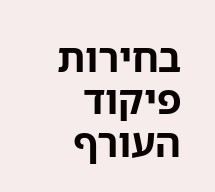בחירות
פיקוד העורף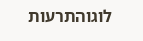לוגוהתרעות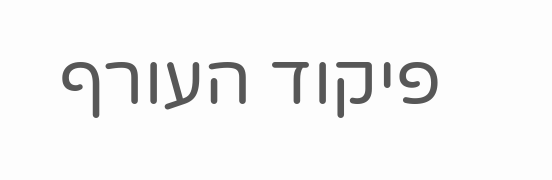פיקוד העורף